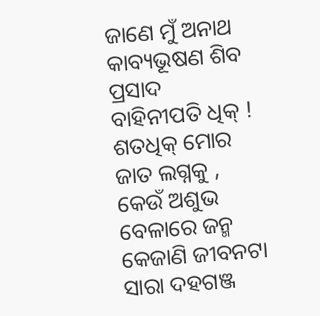ଜାଣେ ମୁଁ ଅନାଥ
କାବ୍ୟଭୂଷଣ ଶିବ ପ୍ରସାଦ ବାହିନୀପତି ଧିକ୍ ! ଶତଧିକ୍ ମୋର ଜାତ ଲଗ୍ନକୁ , କେଉଁ ଅଶୁଭ ବେଳାରେ ଜନ୍ମ କେଜାଣି ଜୀବନଟା ସାରା ଦହଗଞ୍ଜ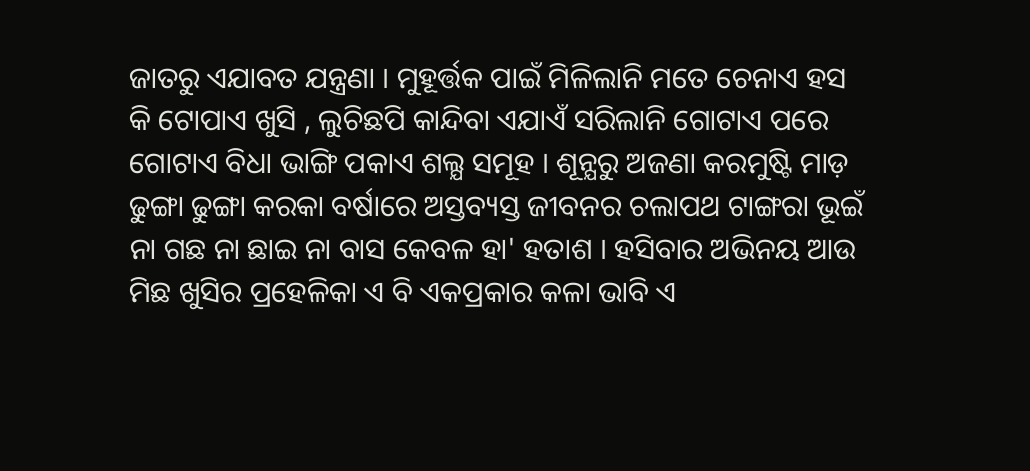ଜାତରୁ ଏଯାବତ ଯନ୍ତ୍ରଣା । ମୁହୂର୍ତ୍ତକ ପାଇଁ ମିଳିଲାନି ମତେ ଚେନାଏ ହସ କି ଟୋପାଏ ଖୁସି , ଲୁଚିଛପି କାନ୍ଦିବା ଏଯାଏଁ ସରିଲାନି ଗୋଟାଏ ପରେ ଗୋଟାଏ ବିଧା ଭାଙ୍ଗି ପକାଏ ଶଲ୍ଯ ସମୂହ । ଶୂନ୍ଯରୁ ଅଜଣା କରମୁଷ୍ଟି ମାଡ଼ ଢୁଙ୍ଗା ଢୁଙ୍ଗା କରକା ବର୍ଷାରେ ଅସ୍ତବ୍ୟସ୍ତ ଜୀବନର ଚଲାପଥ ଟାଙ୍ଗରା ଭୂଇଁ ନା ଗଛ ନା ଛାଇ ନା ବାସ କେବଳ ହା' ହତାଶ । ହସିବାର ଅଭିନୟ ଆଉ ମିଛ ଖୁସିର ପ୍ରହେଳିକା ଏ ବି ଏକପ୍ରକାର କଳା ଭାବି ଏ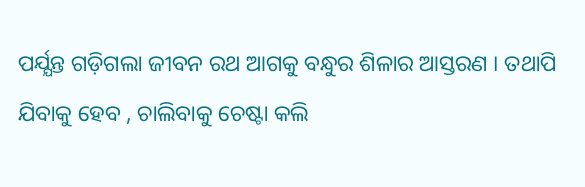ପର୍ଯ୍ଯନ୍ତ ଗଡ଼ିଗଲା ଜୀବନ ରଥ ଆଗକୁ ବନ୍ଧୁର ଶିଳାର ଆସ୍ତରଣ । ତଥାପି ଯିବାକୁ ହେବ , ଚାଲିବାକୁ ଚେଷ୍ଟା କଲି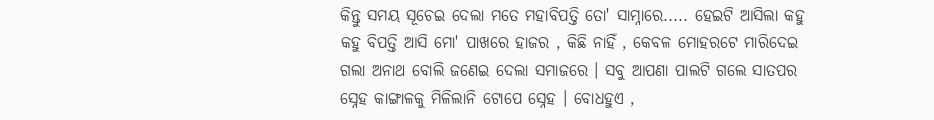କିନ୍ତୁ ସମୟ ସୂଚେଇ ଦେଲା ମତେ ମହାବିପତ୍ତି ତୋ' ସାମ୍ନାରେ..... ହେଇଟି ଆସିଲା କହୁ କହୁ ବିପତ୍ତି ଆସି ମୋ' ପାଖରେ ହାଜର , କିଛି ନାହିଁ , କେବଳ ମୋହରଟେ ମାରିଦେଇ ଗଲା ଅନାଥ ବୋଲି ଜଣେଇ ଦେଲା ସମାଜରେ । ସବୁ ଆପଣା ପାଲଟି ଗଲେ ସାତପର ସ୍ନେହ କାଙ୍ଗାଳକୁ ମିଳିଲାନି ଟୋପେ ସ୍ନେହ । ବୋଧହୁଏ ,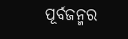ପୂର୍ବଜନ୍ମର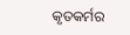କୃତକର୍ମର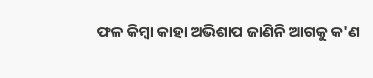ଫଳ କିମ୍ବା କାହା ଅଭିଶାପ ଜାଣିନି ଆଗକୁ କ'ଣ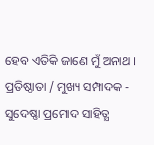ହେବ ଏତିକି ଜାଣେ ମୁଁ ଅନାଥ । ପ୍ରତିଷ୍ଠାତା / ମୁଖ୍ୟ ସମ୍ପାଦକ - ସୁଦେଷ୍ଣା ପ୍ରମୋଦ ସାହିତ୍ଯ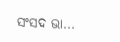ସଂସଦ ଭା...